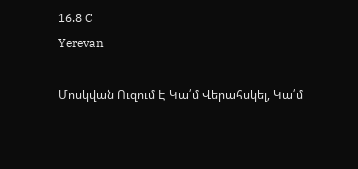16.8 C
Yerevan

Մոսկվան Ուզում Է Կա՛մ Վերահսկել, Կա՛մ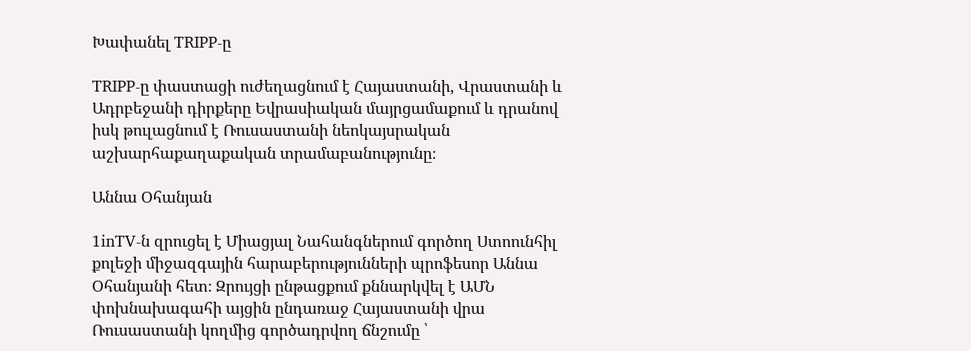Խափանել TRIPP‑ը

TRIPP‑ը փաստացի ուժեղացնում է Հայաստանի, Վրաստանի և Ադրբեջանի դիրքերը Եվրասիական մայրցամաքում և դրանով իսկ թուլացնում է Ռուսաստանի նեոկայսրական աշխարհաքաղաքական տրամաբանությունը։

Աննա Օհանյան

1inTV‑ն զրուցել է Միացյալ Նահանգներում գործող Ստոունհիլ քոլեջի միջազգային հարաբերությունների պրոֆեսոր Աննա Օհանյանի հետ։ Զրույցի ընթացքում քննարկվել է ԱՄՆ փոխնախագահի այցին ընդառաջ Հայաստանի վրա Ռուսաստանի կողմից գործադրվող ճնշումը ՝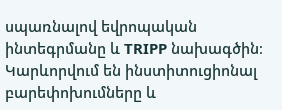սպառնալով եվրոպական ինտեգրմանը և TRIPP նախագծին։ Կարևորվում են ինստիտուցիոնալ բարեփոխումները և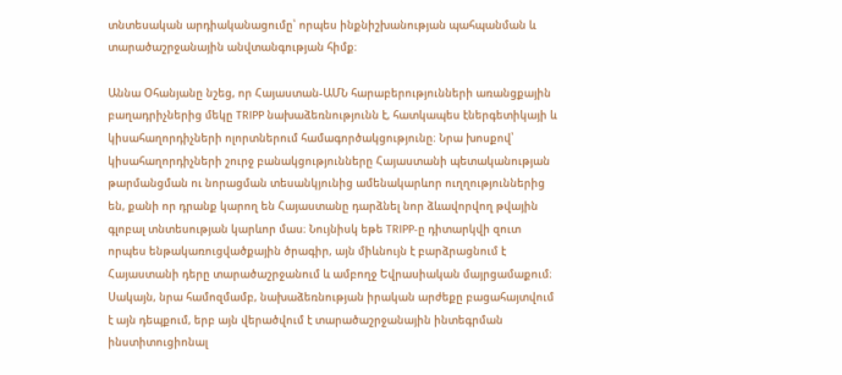տնտեսական արդիականացումը՝ որպես ինքնիշխանության պահպանման և տարածաշրջանային անվտանգության հիմք։

Աննա Օհանյանը նշեց, որ Հայաստան-ԱՄՆ հարաբերությունների առանցքային բաղադրիչներից մեկը TRIPP նախաձեռնությունն է, հատկապես էներգետիկայի և կիսահաղորդիչների ոլորտներում համագործակցությունը։ Նրա խոսքով՝ կիսահաղորդիչների շուրջ բանակցությունները Հայաստանի պետականության թարմանցման ու նորացման տեսանկյունից ամենակարևոր ուղղություններից են, քանի որ դրանք կարող են Հայաստանը դարձնել նոր ձևավորվող թվային գլոբալ տնտեսության կարևոր մաս։ Նույնիսկ եթե TRIPP‑ը դիտարկվի զուտ որպես ենթակառուցվածքային ծրագիր, այն միևնույն է բարձրացնում է Հայաստանի դերը տարածաշրջանում և ամբողջ Եվրասիական մայրցամաքում։ Սակայն, նրա համոզմամբ, նախաձեռնության իրական արժեքը բացահայտվում է այն դեպքում, երբ այն վերածվում է տարածաշրջանային ինտեգրման ինստիտուցիոնալ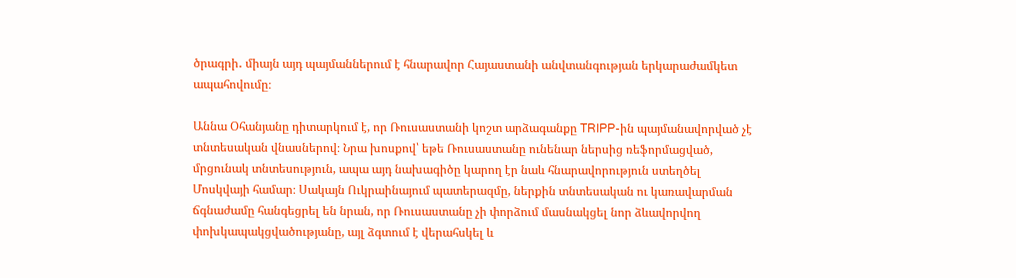ծրագրի․ միայն այդ պայմաններում է հնարավոր Հայաստանի անվտանգության երկարաժամկետ ապահովումը։

Աննա Օհանյանը դիտարկում է, որ Ռուսաստանի կոշտ արձագանքը TRIPP-ին պայմանավորված չէ տնտեսական վնասներով։ Նրա խոսքով՝ եթե Ռուսաստանը ունենար ներսից ռեֆորմացված, մրցունակ տնտեսություն, ապա այդ նախագիծը կարող էր նաև հնարավորություն ստեղծել Մոսկվայի համար։ Սակայն Ուկրաինայում պատերազմը, ներքին տնտեսական ու կառավարման ճգնաժամը հանգեցրել են նրան, որ Ռուսաստանը չի փորձում մասնակցել նոր ձևավորվող փոխկապակցվածությանը, այլ ձգտում է վերահսկել և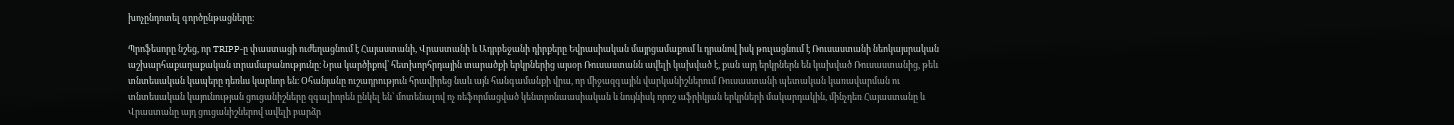խոչընդոտել գործընթացները։

Պրոֆեսորը նշեց, որ TRIPP‑ը փաստացի ուժեղացնում է Հայաստանի, Վրաստանի և Ադրբեջանի դիրքերը Եվրասիական մայրցամաքում և դրանով իսկ թուլացնում է Ռուսաստանի նեոկայսրական աշխարհաքաղաքական տրամաբանությունը։ Նրա կարծիքով՝ հետխորհրդային տարածքի երկրներից այսօր Ռուսաստանն ավելի կախված է, քան այդ երկրներն են կախված Ռուսաստանից, թեև տնտեսական կապերը դեռևս կարևոր են։ Օհանյանը ուշադրություն հրավիրեց նաև այն հանգամանքի վրա, որ միջազգային վարկանիշներում Ռուսաստանի պետական կառավարման ու տնտեսական կայունության ցուցանիշները զգալիորեն ընկել են՝ մոտենալով ոչ ռեֆորմացված կենտրոնաասիական և նույնիսկ որոշ աֆրիկյան երկրների մակարդակին, մինչդեռ Հայաստանը և Վրաստանը այդ ցուցանիշներով ավելի բարձր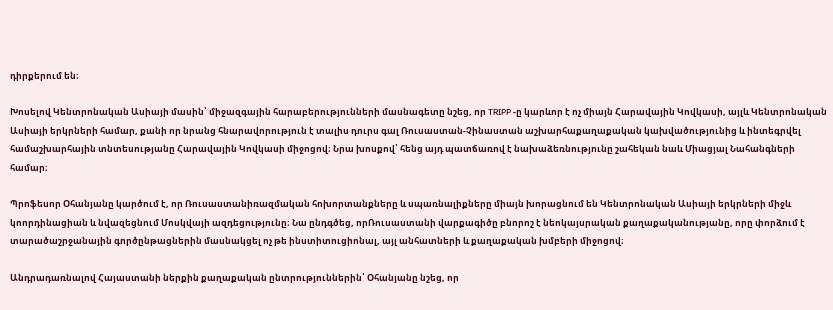դիրքերում են։

Խոսելով Կենտրոնական Ասիայի մասին՝ միջազգային հարաբերությունների մասնագետը նշեց, որ TRIPP ‑ը կարևոր է ոչ միայն Հարավային Կովկասի, այլև Կենտրոնական Ասիայի երկրների համար, քանի որ նրանց հնարավորություն է տալիս դուրս գալ Ռուսաստան-Չինաստան աշխարհաքաղաքական կախվածությունից և ինտեգրվել համաշխարհային տնտեսությանը Հարավային Կովկասի միջոցով։ Նրա խոսքով՝ հենց այդ պատճառով է նախաձեռնությունը շահեկան նաև Միացյալ Նահանգների համար։

Պրոֆեսոր Օհանյանը կարծում է, որ Ռուսաստանիռազմական հոխորտանքները և սպառնալիքները միայն խորացնում են Կենտրոնական Ասիայի երկրների միջև կոորդինացիան և նվազեցնում Մոսկվայի ազդեցությունը։ Նա ընդգծեց, որՌուսաստանի վարքագիծը բնորոշ է նեոկայսրական քաղաքականությանը, որը փորձում է տարածաշրջանային գործընթացներին մասնակցել ոչ թե ինստիտուցիոնալ, այլ անհատների և քաղաքական խմբերի միջոցով։

Անդրադառնալով Հայաստանի ներքին քաղաքական ընտրություններին՝ Օհանյանը նշեց, որ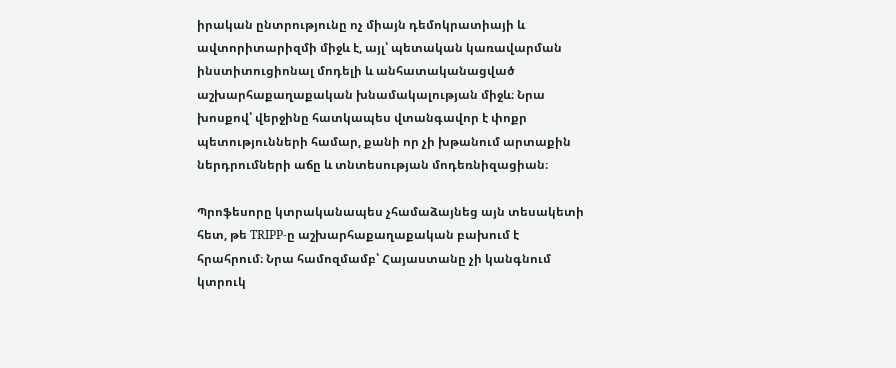իրական ընտրությունը ոչ միայն դեմոկրատիայի և ավտորիտարիզմի միջև է, այլ՝ պետական կառավարման ինստիտուցիոնալ մոդելի և անհատականացված աշխարհաքաղաքական խնամակալության միջև։ Նրա խոսքով՝ վերջինը հատկապես վտանգավոր է փոքր պետությունների համար, քանի որ չի խթանում արտաքին ներդրումների աճը և տնտեսության մոդեռնիզացիան։

Պրոֆեսորը կտրականապես չհամաձայնեց այն տեսակետի հետ, թե TRIPP‑ը աշխարհաքաղաքական բախում է հրահրում։ Նրա համոզմամբ՝ Հայաստանը չի կանգնում կտրուկ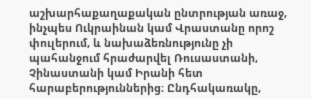աշխարհաքաղաքական ընտրության առաջ, ինչպես Ուկրաինան կամ Վրաստանը որոշ փուլերում, և նախաձեռնությունը չի պահանջում հրաժարվել Ռուսաստանի, Չինաստանի կամ Իրանի հետ հարաբերություններից։ Ընդհակառակը,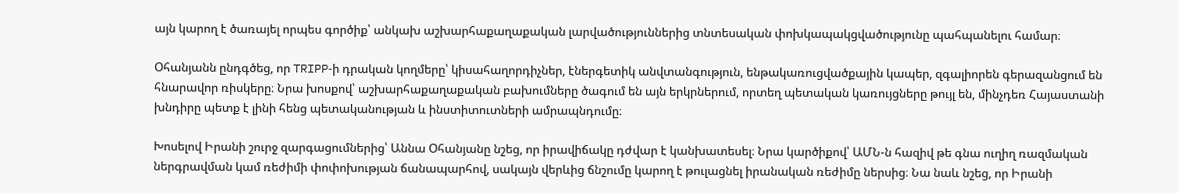այն կարող է ծառայել որպես գործիք՝ անկախ աշխարհաքաղաքական լարվածություններից տնտեսական փոխկապակցվածությունը պահպանելու համար։

Օհանյանն ընդգծեց, որ TRIPP‑ի դրական կողմերը՝ կիսահաղորդիչներ, էներգետիկ անվտանգություն, ենթակառուցվածքային կապեր, զգալիորեն գերազանցում են հնարավոր ռիսկերը։ Նրա խոսքով՝ աշխարհաքաղաքական բախումները ծագում են այն երկրներում, որտեղ պետական կառույցները թույլ են, մինչդեռ Հայաստանի խնդիրը պետք է լինի հենց պետականության և ինստիտուտների ամրապնդումը։

Խոսելով Իրանի շուրջ զարգացումներից՝ Աննա Օհանյանը նշեց, որ իրավիճակը դժվար է կանխատեսել։ Նրա կարծիքով՝ ԱՄՆ‑ն հազիվ թե գնա ուղիղ ռազմական ներգրավման կամ ռեժիմի փոփոխության ճանապարհով, սակայն վերևից ճնշումը կարող է թուլացնել իրանական ռեժիմը ներսից։ Նա նաև նշեց, որ Իրանի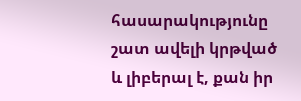հասարակությունը շատ ավելի կրթված և լիբերալ է, քան իր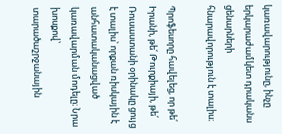կառավարությունը, ինչը երկարաժամկետ դրականս ցենարների հնարավորություն է տալիս։

Պրոֆեսորը հավելեց, որ թե՛ Իրանի, թե՛ Թուրքիայի, թե՛ Ռուսաստանի օրինակը ցույց է տալիս՝ որքան ռիսկային է անհատականացված կառավարման մոդելը։ Նրա խոսքով՝ տարածաշրջանային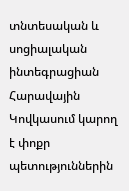տնտեսական և սոցիալական ինտեգրացիան Հարավային Կովկասում կարող է փոքր պետություններին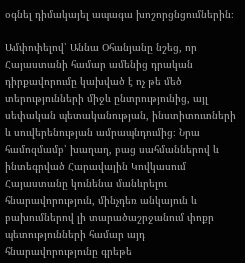օգնել դիմակայել ապագա խոշորցնցումներին։

Ամփոփելով՝ Աննա Օհանյանը նշեց, որ Հայաստանի համար ամենից դրական դիրքավորումը կախված է ոչ թե մեծ տերությունների միջև ընտրությունից, այլ սեփական պետականության, ինստիտուտների և սուվերենության ամրապնդումից։ Նրա համոզմամբ՝ խաղաղ, բաց սահմաններով և ինտեգրված Հարավային Կովկասում Հայաստանը կունենա մանևրելու հնարավորություն, մինչդեռ անկայուն և բախումներով լի տարածաշրջանում փոքր պետությունների համար այդ հնարավորությունը գրեթե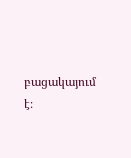բացակայում է։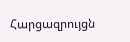Հարցազրույցն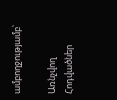ամբողջությամբ՝

Առնչվող Հոդվածներ